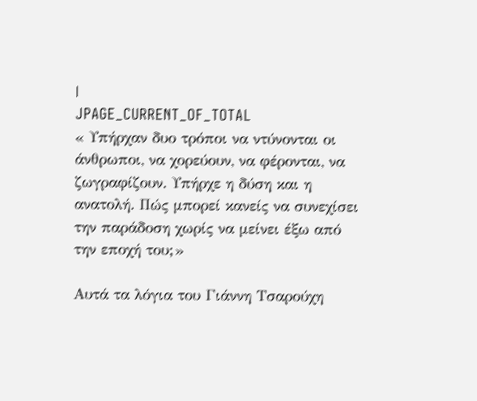|
JPAGE_CURRENT_OF_TOTAL
« Υπήρχαν δυο τρόποι να ντύνονται οι άνθρωποι, να χορεύουν, να φέρονται, να ζωγραφίζουν. Υπήρχε η δύση και η ανατολή. Πώς μπορεί κανείς να συνεχίσει την παράδοση χωρίς να μείνει έξω από την εποχή του;»

Αυτά τα λόγια του Γιάννη Τσαρούχη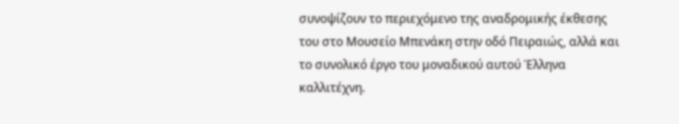συνοψίζουν το περιεχόμενο της αναδρομικής έκθεσης του στο Μουσείο Μπενάκη στην οδό Πειραιώς, αλλά και το συνολικό έργο του μοναδικού αυτού Έλληνα καλλιτέχνη.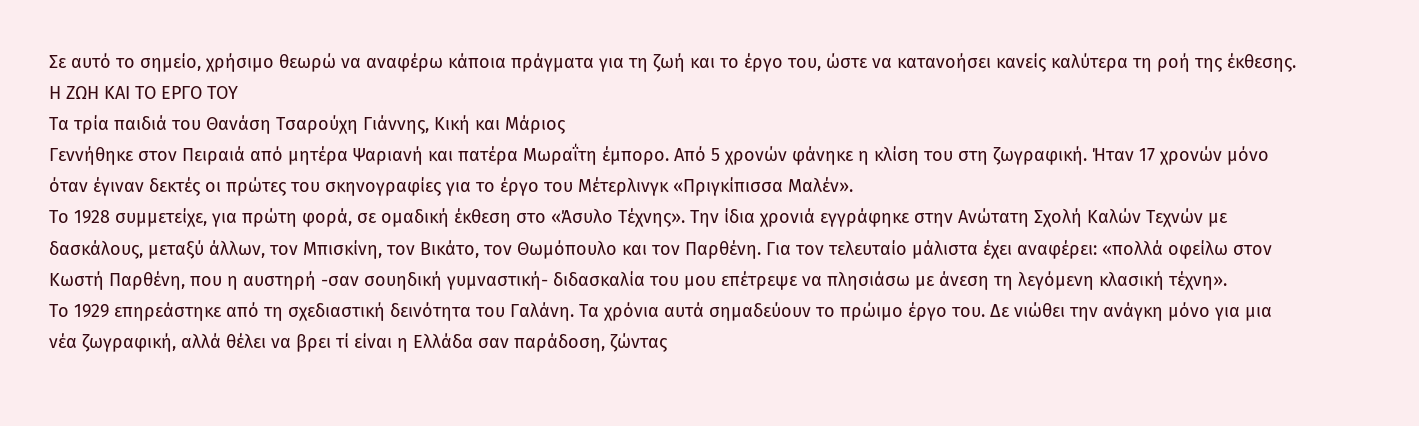Σε αυτό το σημείο, χρήσιμο θεωρώ να αναφέρω κάποια πράγματα για τη ζωή και το έργο του, ώστε να κατανοήσει κανείς καλύτερα τη ροή της έκθεσης.
Η ΖΩΗ ΚΑΙ ΤΟ ΕΡΓΟ ΤΟΥ
Τα τρία παιδιά του Θανάση Τσαρούχη Γιάννης, Κική και Μάριος
Γεννήθηκε στον Πειραιά από μητέρα Ψαριανή και πατέρα Μωραΐτη έμπορο. Από 5 χρονών φάνηκε η κλίση του στη ζωγραφική. Ήταν 17 χρονών μόνο όταν έγιναν δεκτές οι πρώτες του σκηνογραφίες για το έργο του Μέτερλινγκ «Πριγκίπισσα Μαλέν».
Το 1928 συμμετείχε, για πρώτη φορά, σε ομαδική έκθεση στο «Άσυλο Τέχνης». Την ίδια χρονιά εγγράφηκε στην Ανώτατη Σχολή Καλών Τεχνών με δασκάλους, μεταξύ άλλων, τον Μπισκίνη, τον Βικάτο, τον Θωμόπουλο και τον Παρθένη. Για τον τελευταίο μάλιστα έχει αναφέρει: «πολλά οφείλω στον Κωστή Παρθένη, που η αυστηρή -σαν σουηδική γυμναστική- διδασκαλία του μου επέτρεψε να πλησιάσω με άνεση τη λεγόμενη κλασική τέχνη».
Το 1929 επηρεάστηκε από τη σχεδιαστική δεινότητα του Γαλάνη. Τα χρόνια αυτά σημαδεύουν το πρώιμο έργο του. Δε νιώθει την ανάγκη μόνο για μια νέα ζωγραφική, αλλά θέλει να βρει τί είναι η Ελλάδα σαν παράδοση, ζώντας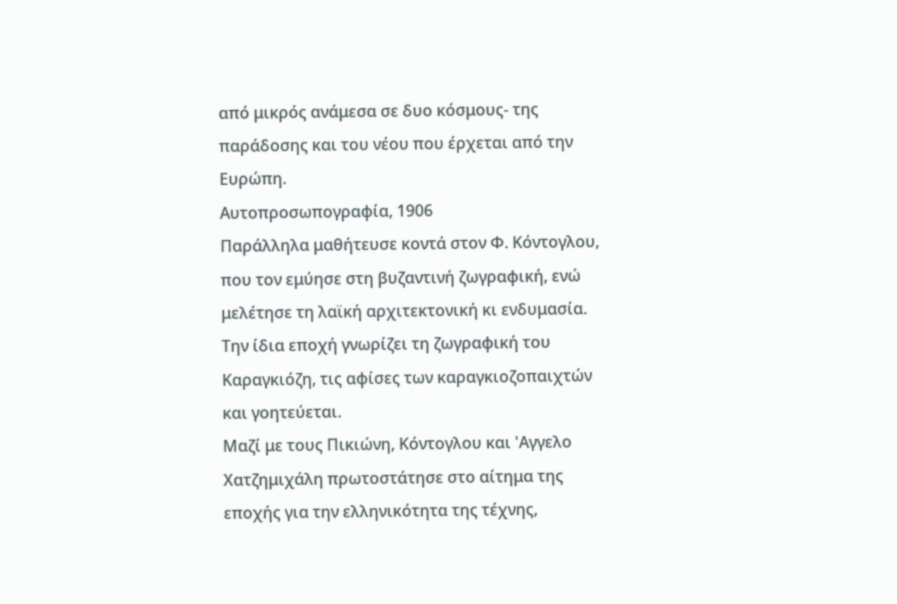από μικρός ανάμεσα σε δυο κόσμους- της παράδοσης και του νέου που έρχεται από την Ευρώπη.
Αυτοπροσωπογραφία, 1906
Παράλληλα μαθήτευσε κοντά στον Φ. Κόντογλου, που τον εμύησε στη βυζαντινή ζωγραφική, ενώ μελέτησε τη λαϊκή αρχιτεκτονική κι ενδυμασία. Την ίδια εποχή γνωρίζει τη ζωγραφική του Καραγκιόζη, τις αφίσες των καραγκιοζοπαιχτών και γοητεύεται.
Μαζί με τους Πικιώνη, Κόντογλου και 'Αγγελο Χατζημιχάλη πρωτοστάτησε στο αίτημα της εποχής για την ελληνικότητα της τέχνης,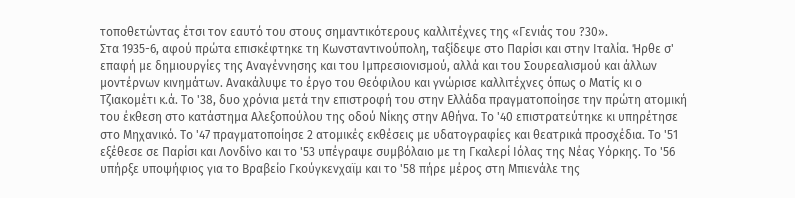τοποθετώντας έτσι τον εαυτό του στους σημαντικότερους καλλιτέχνες της «Γενιάς του ?30».
Στα 1935-6, αφού πρώτα επισκέφτηκε τη Κωνσταντινούπολη, ταξίδεψε στο Παρίσι και στην Ιταλία. Ήρθε σ' επαφή με δημιουργίες της Αναγέννησης και του Ιμπρεσιονισμού, αλλά και του Σουρεαλισμού και άλλων μοντέρνων κινημάτων. Ανακάλυψε το έργο του Θεόφιλου και γνώρισε καλλιτέχνες όπως ο Ματίς κι ο Τζιακομέτι κ.ά. Το '38, δυο χρόνια μετά την επιστροφή του στην Ελλάδα πραγματοποίησε την πρώτη ατομική του έκθεση στο κατάστημα Αλεξοπούλου της οδού Νίκης στην Αθήνα. Το '40 επιστρατεύτηκε κι υπηρέτησε στο Μηχανικό. Το '47 πραγματοποίησε 2 ατομικές εκθέσεις με υδατογραφίες και θεατρικά προσχέδια. Το '51 εξέθεσε σε Παρίσι και Λονδίνο και το '53 υπέγραψε συμβόλαιο με τη Γκαλερί Ιόλας της Νέας Υόρκης. Το '56 υπήρξε υποψήφιος για το Βραβείο Γκούγκενχαϊμ και το '58 πήρε μέρος στη Μπιενάλε της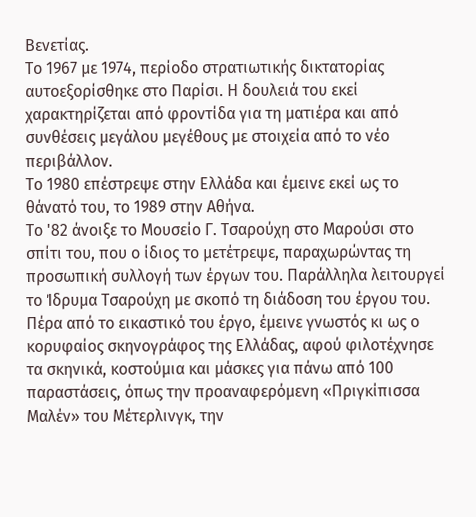Βενετίας.
Το 1967 με 1974, περίοδο στρατιωτικής δικτατορίας αυτοεξορίσθηκε στο Παρίσι. Η δουλειά του εκεί χαρακτηρίζεται από φροντίδα για τη ματιέρα και από συνθέσεις μεγάλου μεγέθους με στοιχεία από το νέο περιβάλλον.
Το 1980 επέστρεψε στην Ελλάδα και έμεινε εκεί ως το θάνατό του, το 1989 στην Αθήνα.
Το '82 άνοιξε το Μουσείο Γ. Τσαρούχη στο Μαρούσι στο σπίτι του, που ο ίδιος το μετέτρεψε, παραχωρώντας τη προσωπική συλλογή των έργων του. Παράλληλα λειτουργεί το Ίδρυμα Τσαρούχη με σκοπό τη διάδοση του έργου του.
Πέρα από το εικαστικό του έργο, έμεινε γνωστός κι ως ο κορυφαίος σκηνογράφος της Ελλάδας, αφού φιλοτέχνησε τα σκηνικά, κοστούμια και μάσκες για πάνω από 100 παραστάσεις, όπως την προαναφερόμενη «Πριγκίπισσα Μαλέν» του Μέτερλινγκ, την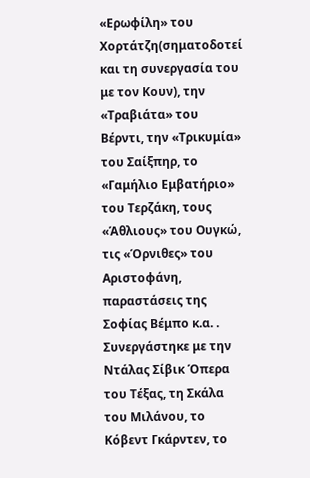«Ερωφίλη» του Χορτάτζη(σηματοδοτεί και τη συνεργασία του με τον Κουν), την «Τραβιάτα» του Βέρντι, την «Τρικυμία» του Σαίξπηρ, το «Γαμήλιο Εμβατήριο» του Τερζάκη, τους «Άθλιους» του Ουγκώ, τις «Όρνιθες» του Αριστοφάνη, παραστάσεις της Σοφίας Βέμπο κ.α. . Συνεργάστηκε με την Ντάλας Σίβικ Όπερα του Τέξας, τη Σκάλα του Μιλάνου, το Κόβεντ Γκάρντεν, το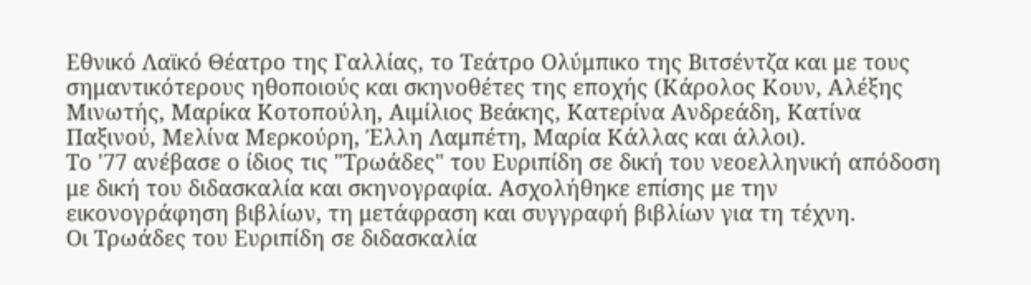Εθνικό Λαϊκό Θέατρο της Γαλλίας, το Τεάτρο Ολύμπικο της Βιτσέντζα και με τους σημαντικότερους ηθοποιούς και σκηνοθέτες της εποχής (Κάρολος Κουν, Αλέξης Μινωτής, Μαρίκα Κοτοπούλη, Αιμίλιος Βεάκης, Κατερίνα Ανδρεάδη, Κατίνα Παξινού, Μελίνα Μερκούρη, Έλλη Λαμπέτη, Μαρία Κάλλας και άλλοι).
Το '77 ανέβασε ο ίδιος τις "Τρωάδες" του Ευριπίδη σε δική του νεοελληνική απόδοση με δική του διδασκαλία και σκηνογραφία. Ασχολήθηκε επίσης με την εικονογράφηση βιβλίων, τη μετάφραση και συγγραφή βιβλίων για τη τέχνη.
Οι Τρωάδες του Ευριπίδη σε διδασκαλία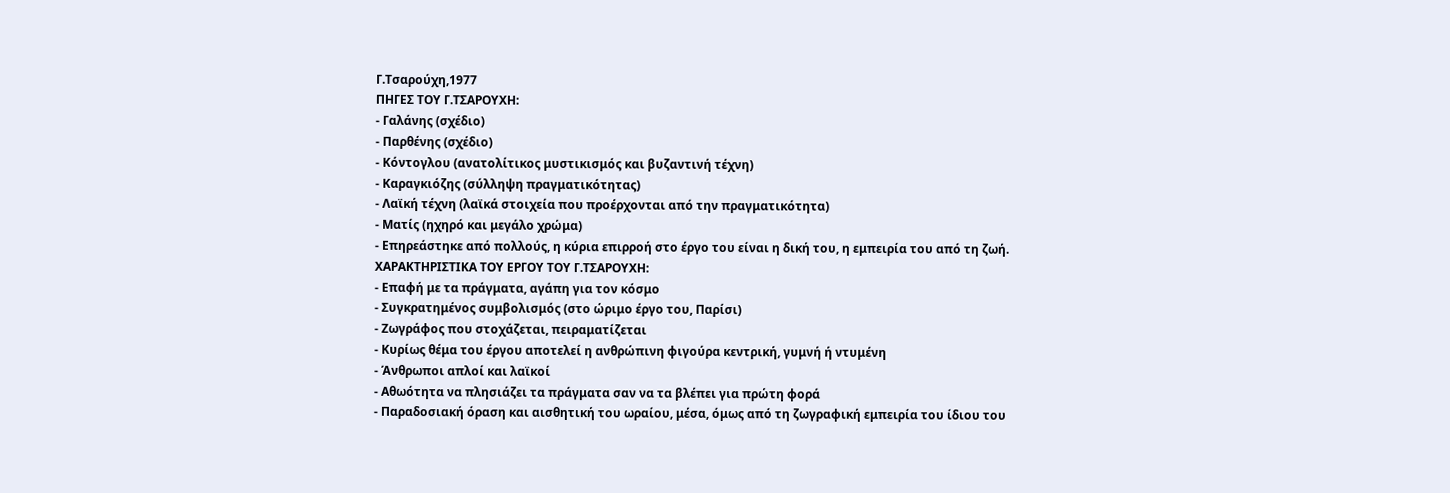Γ.Τσαρούχη,1977
ΠΗΓΕΣ ΤΟΥ Γ.ΤΣΑΡΟΥΧΗ:
- Γαλάνης (σχέδιο)
- Παρθένης (σχέδιο)
- Κόντογλου (ανατολίτικος μυστικισμός και βυζαντινή τέχνη)
- Καραγκιόζης (σύλληψη πραγματικότητας)
- Λαϊκή τέχνη (λαϊκά στοιχεία που προέρχονται από την πραγματικότητα)
- Ματίς (ηχηρό και μεγάλο χρώμα)
- Επηρεάστηκε από πολλούς, η κύρια επιρροή στο έργο του είναι η δική του, η εμπειρία του από τη ζωή.
ΧΑΡΑΚΤΗΡΙΣΤΙΚΑ ΤΟΥ ΕΡΓΟΥ ΤΟΥ Γ.ΤΣΑΡΟΥΧΗ:
- Επαφή με τα πράγματα, αγάπη για τον κόσμο
- Συγκρατημένος συμβολισμός (στο ώριμο έργο του, Παρίσι)
- Ζωγράφος που στοχάζεται, πειραματίζεται
- Κυρίως θέμα του έργου αποτελεί η ανθρώπινη φιγούρα κεντρική, γυμνή ή ντυμένη
- Άνθρωποι απλοί και λαϊκοί
- Αθωότητα να πλησιάζει τα πράγματα σαν να τα βλέπει για πρώτη φορά
- Παραδοσιακή όραση και αισθητική του ωραίου, μέσα, όμως από τη ζωγραφική εμπειρία του ίδιου του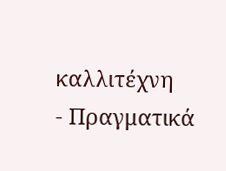καλλιτέχνη
- Πραγματικά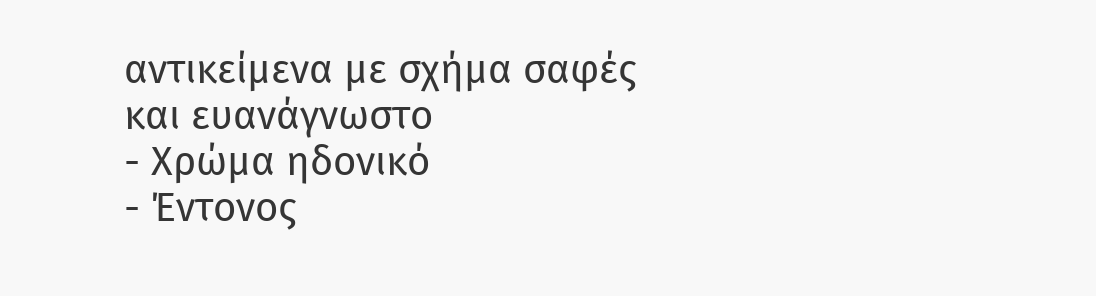αντικείμενα με σχήμα σαφές και ευανάγνωστο
- Χρώμα ηδονικό
- Έντονος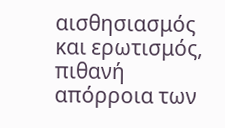αισθησιασμός και ερωτισμός, πιθανή απόρροια των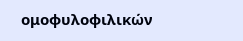ομοφυλοφιλικών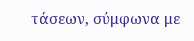τάσεων, σύμφωνα με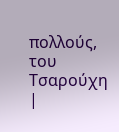πολλούς, του Τσαρούχη
|